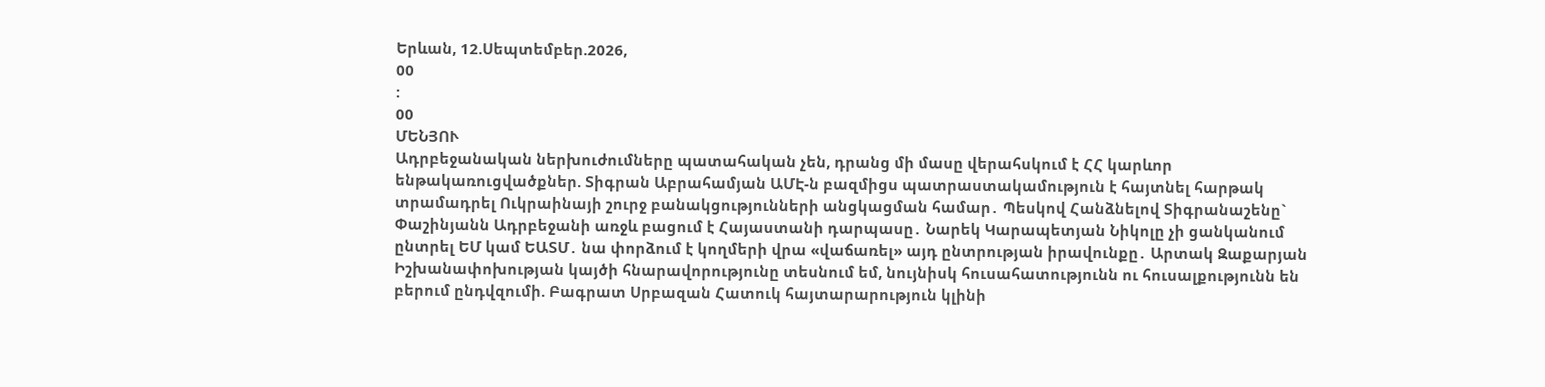Երևան, 12.Սեպտեմբեր.2026,
00
:
00
ՄԵՆՅՈՒ
Ադրբեջանական ներխուժումները պատահական չեն, դրանց մի մասը վերահսկում է ՀՀ կարևոր ենթակառուցվածքներ. Տիգրան Աբրահամյան ԱՄԷ-ն բազմիցս պատրաստակամություն է հայտնել հարթակ տրամադրել Ուկրաինայի շուրջ բանակցությունների անցկացման համար․ Պեսկով Հանձնելով Տիգրանաշենը` Փաշինյանն Ադրբեջանի առջև բացում է Հայաստանի դարպասը․ Նարեկ Կարապետյան Նիկոլը չի ցանկանում ընտրել ԵՄ կամ ԵԱՏՄ․ նա փորձում է կողմերի վրա «վաճառել» այդ ընտրության իրավունքը․ Արտակ Զաքարյան Իշխանափոխության կայծի հնարավորությունը տեսնում եմ, նույնիսկ հուսահատությունն ու հուսալքությունն են բերում ընդվզումի. Բագրատ Սրբազան Հատուկ հայտարարություն կլինի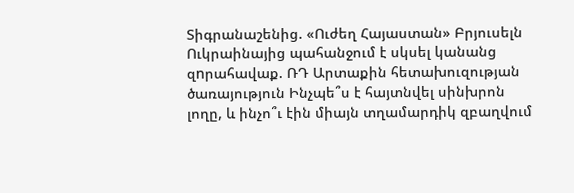Տիգրանաշենից. «Ուժեղ Հայաստան» Բրյուսելն Ուկրաինայից պահանջում է սկսել կանանց զnրահավաք. ՌԴ Արտաքին հետախուզության ծառայություն Ինչպե՞ս է հայտնվել սինխրոն լողը, և ինչո՞ւ էին միայն տղամարդիկ զբաղվում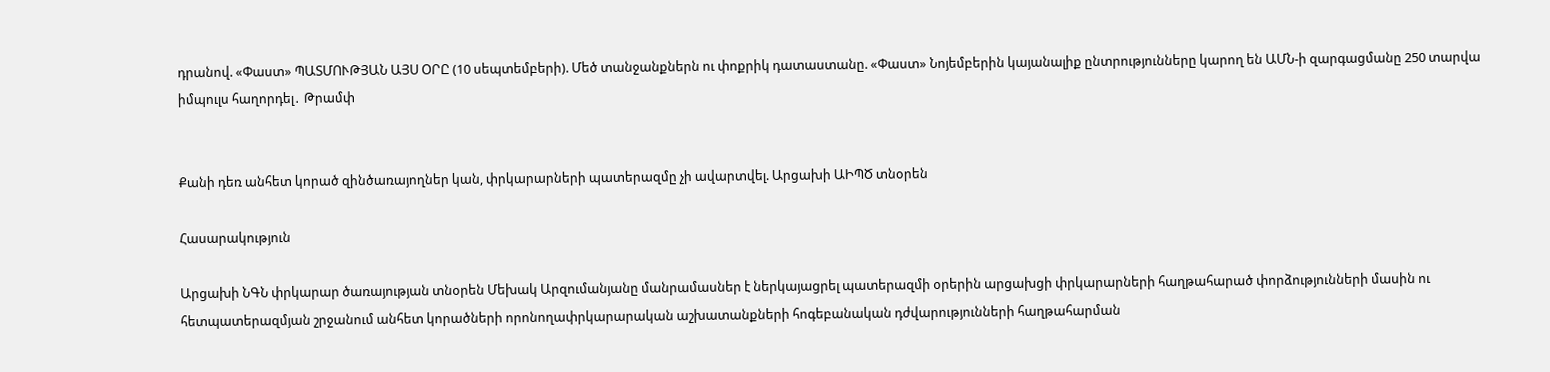դրանով. «Փաստ» ՊԱՏՄՈՒԹՅԱՆ ԱՅՍ ՕՐԸ (10 սեպտեմբերի). Մեծ տանջանքներն ու փոքրիկ դատաստանը. «Փաստ» Նոյեմբերին կայանալիք ընտրությունները կարող են ԱՄՆ-ի զարգացմանը 250 տարվա իմպուլս հաղորդել․ Թրամփ


Քանի դեռ անհետ կորած զինծառայողներ կան, փրկարարների պատերազմը չի ավարտվել. Արցախի ԱԻՊԾ տնօրեն

Հասարակություն

Արցախի ՆԳՆ փրկարար ծառայության տնօրեն Մեխակ Արզումանյանը մանրամասներ է ներկայացրել պատերազմի օրերին արցախցի փրկարարների հաղթահարած փորձությունների մասին ու հետպատերազմյան շրջանում անհետ կորածների որոնողափրկարարական աշխատանքների հոգեբանական դժվարությունների հաղթահարման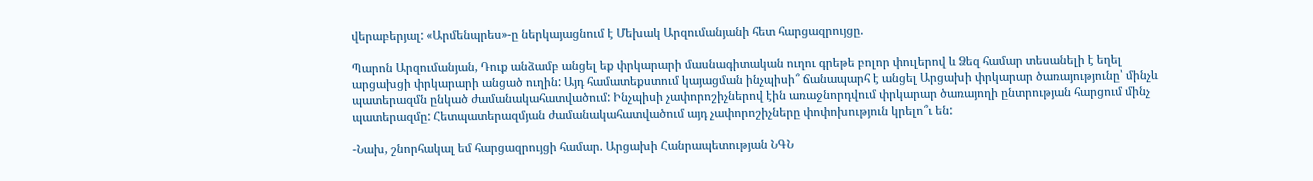վերաբերյալ: «Արմենպրես»-ը ներկայացնում է Մեխակ Արզումանյանի հետ հարցազրույցը.

Պարոն Արզումանյան, Դուք անձամբ անցել եք փրկարարի մասնագիտական ուղու գրեթե բոլոր փուլերով և Ձեզ համար տեսանելի է եղել արցախցի փրկարարի անցած ուղին: Այդ համատեքստում կայացման ինչպիսի՞ ճանապարհ է անցել Արցախի փրկարար ծառայությունը՝ մինչև պատերազմն ընկած ժամանակահատվածում: Ինչպիսի չափորոշիչներով էին առաջնորդվում փրկարար ծառայողի ընտրության հարցում մինչ պատերազմը: Հետպատերազմյան ժամանակահատվածում այդ չափորոշիչները փոփոխություն կրելո՞ւ են:

-Նախ, շնորհակալ եմ հարցազրույցի համար. Արցախի Հանրապետության ՆԳՆ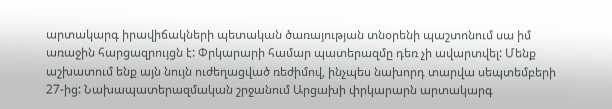արտակարգ իրավիճակների պետական ծառայության տնօրենի պաշտոնում սա իմ առաջին հարցազրույցն է: Փրկարարի համար պատերազմը դեռ չի ավարտվել: Մենք աշխատում ենք այն նույն ուժեղացված ռեժիմով, ինչպես նախորդ տարվա սեպտեմբերի 27-ից: Նախապատերազմական շրջանում Արցախի փրկարարն արտակարգ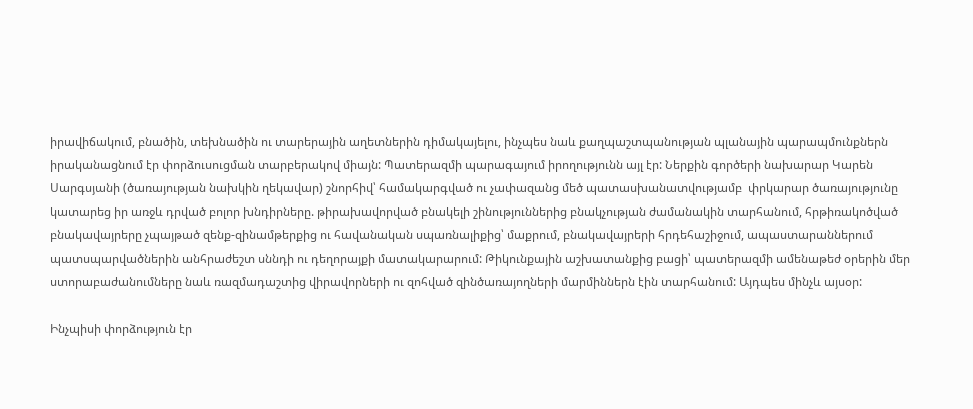իրավիճակում, բնածին, տեխնածին ու տարերային աղետներին դիմակայելու, ինչպես նաև քաղպաշտպանության պլանային պարապմունքներն իրականացնում էր փորձուսուցման տարբերակով միայն: Պատերազմի պարագայում իրողությունն այլ էր: Ներքին գործերի նախարար Կարեն Սարգսյանի (ծառայության նախկին ղեկավար) շնորհիվ՝ համակարգված ու չափազանց մեծ պատասխանատվությամբ  փրկարար ծառայությունը կատարեց իր առջև դրված բոլոր խնդիրները. թիրախավորված բնակելի շինություններից բնակչության ժամանակին տարհանում, հրթիռակոծված բնակավայրերը չպայթած զենք-զինամթերքից ու հավանական սպառնալիքից՝ մաքրում, բնակավայրերի հրդեհաշիջում, ապաստարաններում պատսպարվածներին անհրաժեշտ սննդի ու դեղորայքի մատակարարում: Թիկունքային աշխատանքից բացի՝ պատերազմի ամենաթեժ օրերին մեր ստորաբաժանումները նաև ռազմադաշտից վիրավորների ու զոհված զինծառայողների մարմիններն էին տարհանում: Այդպես մինչև այսօր:

Ինչպիսի փորձություն էր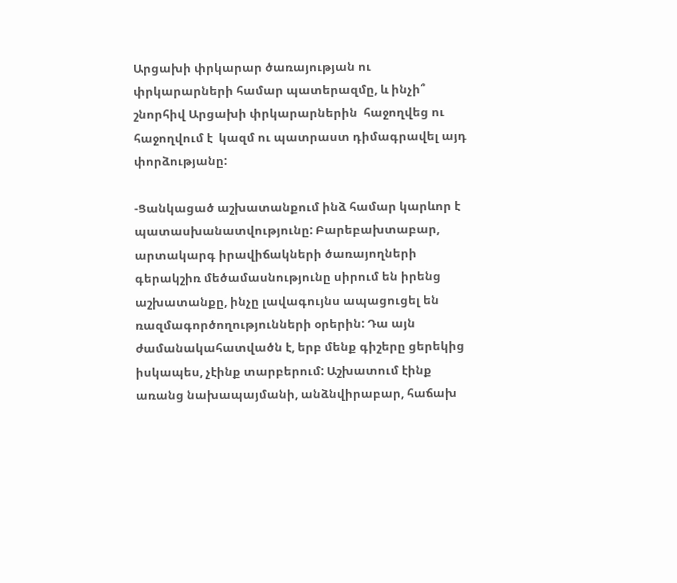Արցախի փրկարար ծառայության ու փրկարարների համար պատերազմը, և ինչի՞ շնորհիվ Արցախի փրկարարներին  հաջողվեց ու հաջողվում է  կազմ ու պատրաստ դիմագրավել այդ փորձությանը:

-Ցանկացած աշխատանքում ինձ համար կարևոր է պատասխանատվությունը: Բարեբախտաբար, արտակարգ իրավիճակների ծառայողների գերակշիռ մեծամասնությունը սիրում են իրենց աշխատանքը, ինչը լավագույնս ապացուցել են ռազմագործողությունների օրերին: Դա այն ժամանակահատվածն է, երբ մենք գիշերը ցերեկից իսկապես, չէինք տարբերում: Աշխատում էինք առանց նախապայմանի, անձնվիրաբար, հաճախ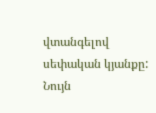վտանգելով սեփական կյանքը: Նույն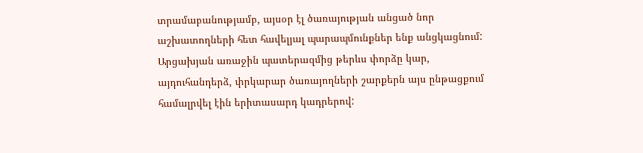տրամաբանությամբ, այսօր էլ ծառայության անցած նոր աշխատողների հետ հավելյալ պարապմունքներ ենք անցկացնում: Արցախյան առաջին պատերազմից թերևս փորձը կար, այդուհանդերձ, փրկարար ծառայողների շարքերն այս ընթացքում համալրվել էին երիտասարդ կադրերով: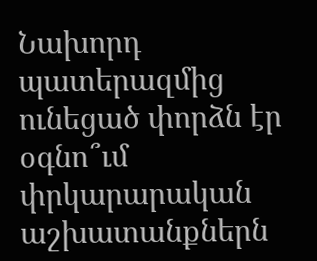Նախորդ պատերազմից  ունեցած փորձն էր օգնո՞ւմ փրկարարական աշխատանքներն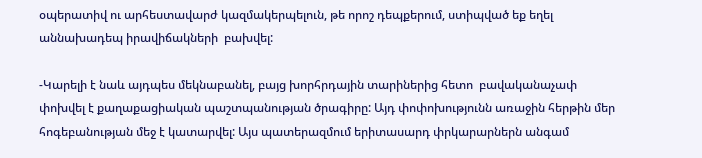օպերատիվ ու արհեստավարժ կազմակերպելուն, թե որոշ դեպքերում, ստիպված եք եղել աննախադեպ իրավիճակների  բախվել:

-Կարելի է նաև այդպես մեկնաբանել, բայց խորհրդային տարիներից հետո  բավականաչափ փոխվել է քաղաքացիական պաշտպանության ծրագիրը: Այդ փոփոխությունն առաջին հերթին մեր հոգեբանության մեջ է կատարվել: Այս պատերազմում երիտասարդ փրկարարներն անգամ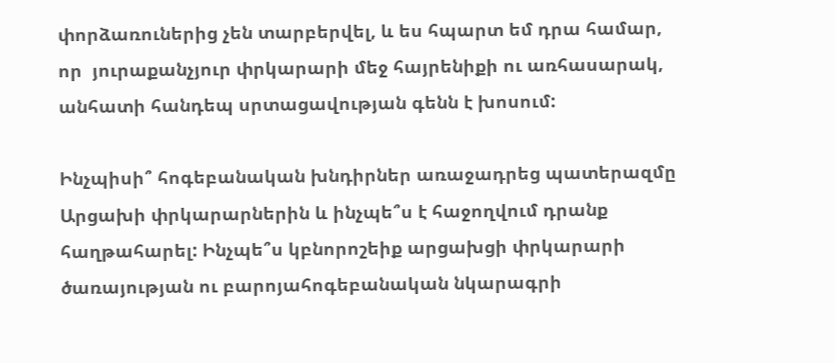փորձառուներից չեն տարբերվել, և ես հպարտ եմ դրա համար, որ  յուրաքանչյուր փրկարարի մեջ հայրենիքի ու առհասարակ, անհատի հանդեպ սրտացավության գենն է խոսում:

Ինչպիսի՞ հոգեբանական խնդիրներ առաջադրեց պատերազմը Արցախի փրկարարներին և ինչպե՞ս է հաջողվում դրանք հաղթահարել: Ինչպե՞ս կբնորոշեիք արցախցի փրկարարի ծառայության ու բարոյահոգեբանական նկարագրի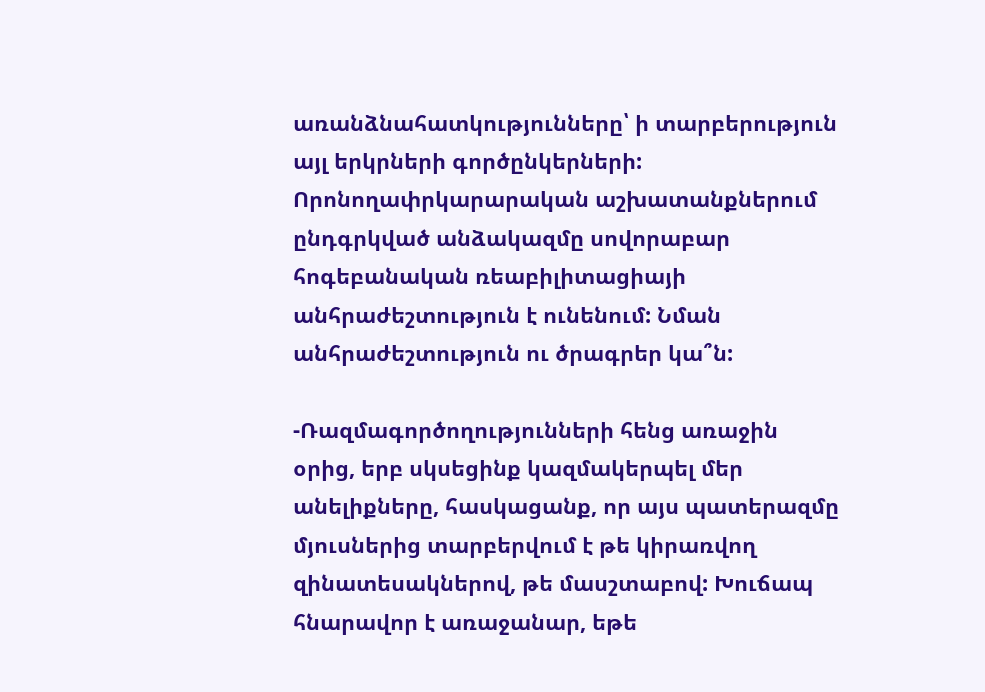առանձնահատկությունները՝ ի տարբերություն այլ երկրների գործընկերների: Որոնողափրկարարական աշխատանքներում ընդգրկված անձակազմը սովորաբար հոգեբանական ռեաբիլիտացիայի անհրաժեշտություն է ունենում: Նման անհրաժեշտություն ու ծրագրեր կա՞ն:

-Ռազմագործողությունների հենց առաջին օրից, երբ սկսեցինք կազմակերպել մեր անելիքները, հասկացանք, որ այս պատերազմը մյուսներից տարբերվում է թե կիրառվող զինատեսակներով, թե մասշտաբով: Խուճապ հնարավոր է առաջանար, եթե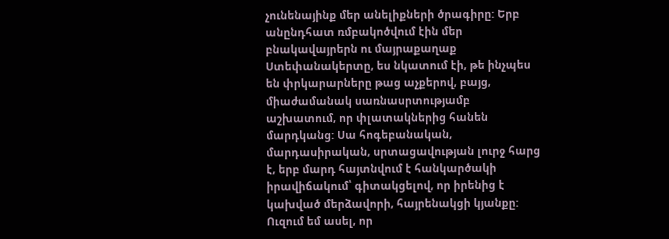չունենայինք մեր անելիքների ծրագիրը: Երբ անընդհատ ռմբակոծվում էին մեր բնակավայրերն ու մայրաքաղաք Ստեփանակերտը, ես նկատում էի, թե ինչպես են փրկարարները թաց աչքերով, բայց, միաժամանակ սառնասրտությամբ աշխատում, որ փլատակներից հանեն մարդկանց: Սա հոգեբանական, մարդասիրական, սրտացավության լուրջ հարց է, երբ մարդ հայտնվում է հանկարծակի իրավիճակում՝ գիտակցելով, որ իրենից է կախված մերձավորի, հայրենակցի կյանքը: Ուզում եմ ասել, որ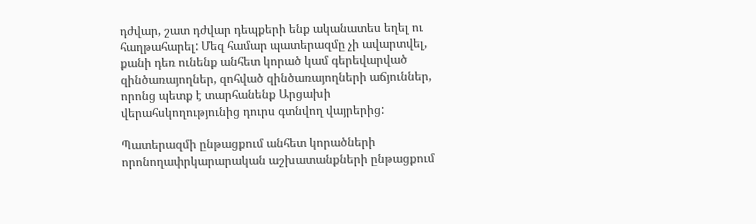դժվար, շատ դժվար դեպքերի ենք ականատես եղել ու հաղթահարել: Մեզ համար պատերազմը չի ավարտվել, քանի դեռ ունենք անհետ կորած կամ գերեվարված զինծառայողներ, զոհված զինծառայողների աճյուններ, որոնց պետք է տարհանենք Արցախի վերահսկողությունից դուրս գտնվող վայրերից:

Պատերազմի ընթացքում անհետ կորածների որոնողափրկարարական աշխատանքների ընթացքում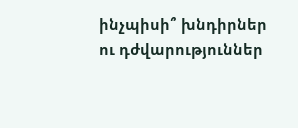ինչպիսի՞ խնդիրներ ու դժվարություններ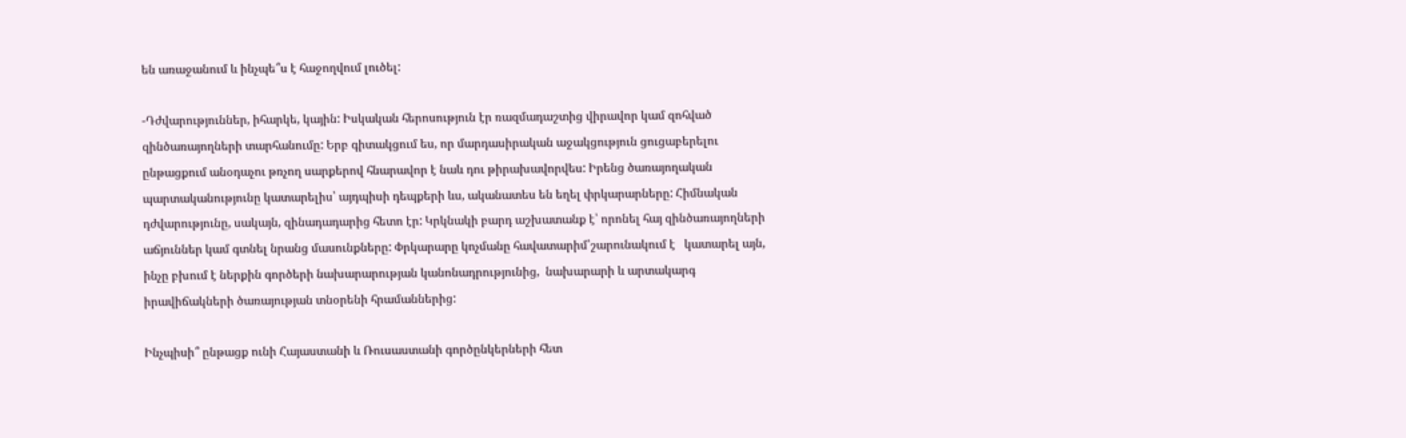են առաջանում և ինչպե՞ս է հաջողվում լուծել:

-Դժվարություններ, իհարկե, կային: Իսկական հերոսություն էր ռազմադաշտից վիրավոր կամ զոհված զինծառայողների տարհանումը: Երբ գիտակցում ես, որ մարդասիրական աջակցություն ցուցաբերելու ընթացքում անօդաչու թռչող սարքերով հնարավոր է նաև դու թիրախավորվես: Իրենց ծառայողական պարտականությունը կատարելիս՝ այդպիսի դեպքերի ևս, ականատես են եղել փրկարարները: Հիմնական դժվարությունը, սակայն, զինադադարից հետո էր: Կրկնակի բարդ աշխատանք է՝ որոնել հայ զինծառայողների աճյուններ կամ գտնել նրանց մասունքները: Փրկարարը կոչմանը հավատարիմ՝շարունակում է   կատարել այն, ինչը բխում է ներքին գործերի նախարարության կանոնադրությունից,  նախարարի և արտակարգ իրավիճակների ծառայության տնօրենի հրամաններից:

Ինչպիսի՞ ընթացք ունի Հայաստանի և Ռուսաստանի գործընկերների հետ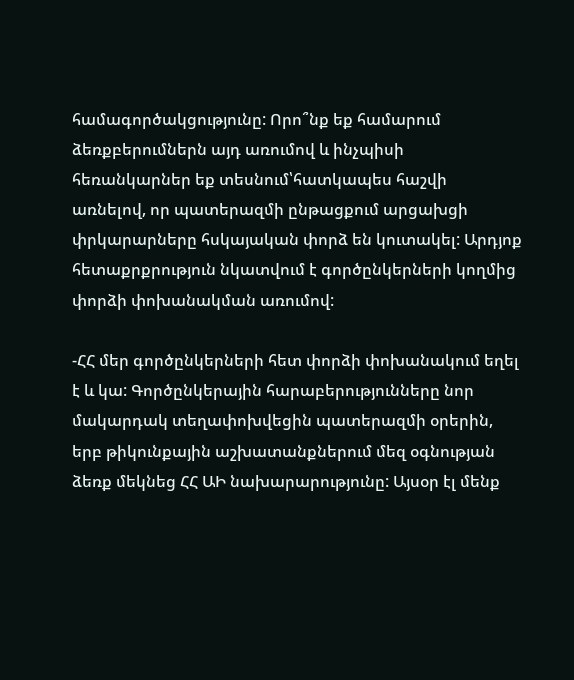համագործակցությունը: Որո՞նք եք համարում ձեռքբերումներն այդ առումով և ինչպիսի հեռանկարներ եք տեսնում՝հատկապես հաշվի առնելով, որ պատերազմի ընթացքում արցախցի փրկարարները հսկայական փորձ են կուտակել: Արդյոք հետաքրքրություն նկատվում է գործընկերների կողմից փորձի փոխանակման առումով:

-ՀՀ մեր գործընկերների հետ փորձի փոխանակում եղել է և կա: Գործընկերային հարաբերությունները նոր մակարդակ տեղափոխվեցին պատերազմի օրերին, երբ թիկունքային աշխատանքներում մեզ օգնության ձեռք մեկնեց ՀՀ ԱԻ նախարարությունը: Այսօր էլ մենք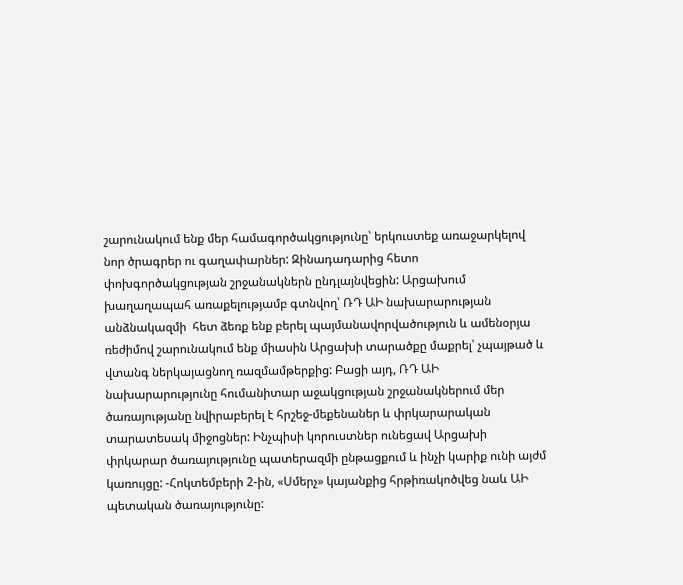շարունակում ենք մեր համագործակցությունը՝ երկուստեք առաջարկելով նոր ծրագրեր ու գաղափարներ: Զինադադարից հետո փոխգործակցության շրջանակներն ընդլայնվեցին: Արցախում խաղաղապահ առաքելությամբ գտնվող՝ ՌԴ ԱԻ նախարարության անձնակազմի  հետ ձեռք ենք բերել պայմանավորվածություն և ամենօրյա ռեժիմով շարունակում ենք միասին Արցախի տարածքը մաքրել՝ չպայթած և վտանգ ներկայացնող ռազմամթերքից: Բացի այդ, ՌԴ ԱԻ նախարարությունը հումանիտար աջակցության շրջանակներում մեր ծառայությանը նվիրաբերել է հրշեջ-մեքենաներ և փրկարարական տարատեսակ միջոցներ: Ինչպիսի կորուստներ ունեցավ Արցախի փրկարար ծառայությունը պատերազմի ընթացքում և ինչի կարիք ունի այժմ կառույցը: -Հոկտեմբերի 2-ին, «Սմերչ» կայանքից հրթիռակոծվեց նաև ԱԻ պետական ծառայությունը: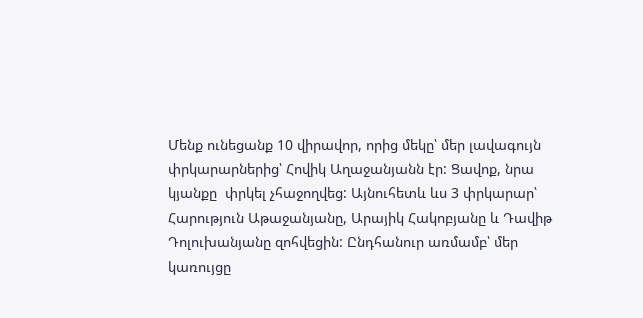Մենք ունեցանք 10 վիրավոր, որից մեկը՝ մեր լավագույն փրկարարներից՝ Հովիկ Աղաջանյանն էր: Ցավոք, նրա կյանքը  փրկել չհաջողվեց: Այնուհետև ևս 3 փրկարար՝ Հարություն Աթաջանյանը, Արայիկ Հակոբյանը և Դավիթ Դոլուխանյանը զոհվեցին: Ընդհանուր առմամբ՝ մեր կառույցը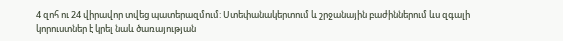4 զոհ ու 24 վիրավոր տվեց պատերազմում: Ստեփանակերտում և շրջանային բաժիններում ևս զգալի կորուստներ է կրել նաև ծառայության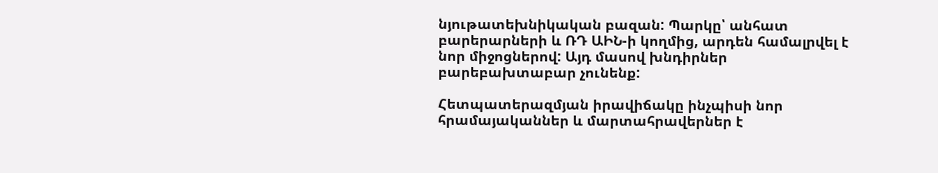նյութատեխնիկական բազան: Պարկը՝ անհատ բարերարների և ՌԴ ԱԻՆ-ի կողմից, արդեն համալրվել է նոր միջոցներով: Այդ մասով խնդիրներ բարեբախտաբար չունենք:

Հետպատերազմյան իրավիճակը ինչպիսի նոր հրամայականներ և մարտահրավերներ է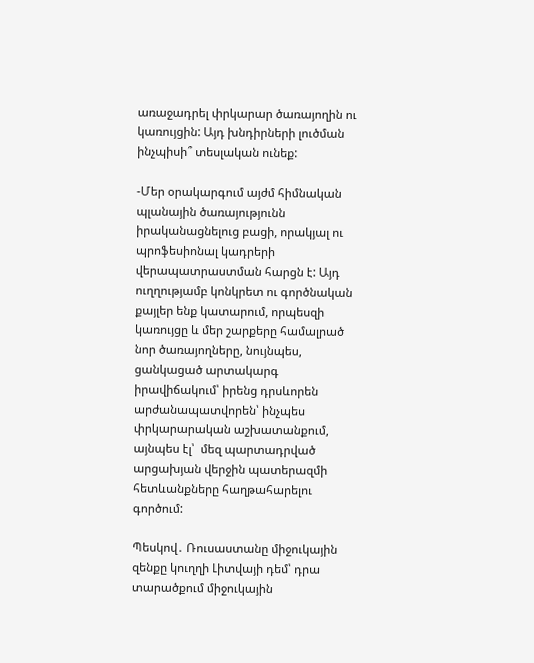առաջադրել փրկարար ծառայողին ու կառույցին: Այդ խնդիրների լուծման ինչպիսի՞ տեսլական ունեք:

-Մեր օրակարգում այժմ հիմնական պլանային ծառայությունն իրականացնելուց բացի, որակյալ ու պրոֆեսիոնալ կադրերի վերապատրաստման հարցն է: Այդ ուղղությամբ կոնկրետ ու գործնական քայլեր ենք կատարում, որպեսզի կառույցը և մեր շարքերը համալրած նոր ծառայողները, նույնպես, ցանկացած արտակարգ իրավիճակում՝ իրենց դրսևորեն արժանապատվորեն՝ ինչպես փրկարարական աշխատանքում, այնպես էլ՝  մեզ պարտադրված արցախյան վերջին պատերազմի հետևանքները հաղթահարելու գործում:

Պեսկով․ Ռուսաստանը միջուկային զենքը կուղղի Լիտվայի դեմ՝ դրա տարածքում միջուկային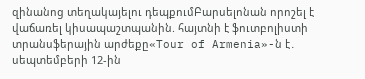զինանոց տեղակայելու դեպքումԲարսելոնան որոշել է վաճառել կիսապաշտպանին. հայտնի է ֆուտբոլիստի տրանսֆերային արժեքը«Tour of Armenia»-ն է․ սեպտեմբերի 12-ին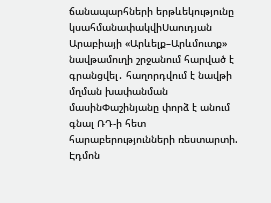ճանապարհների երթևեկությունը կսահմանափակվիՍաուդյան Արաբիայի «Արևելք–Արևմուտք» նավթամուղի շրջանում հարված է գրանցվել․ հաղորդվում է նավթի մղման խափանման մասինՓաշինյանը փորձ է անում գնալ ՌԴ-ի հետ հարաբերությունների ռեստարտի. Էդմոն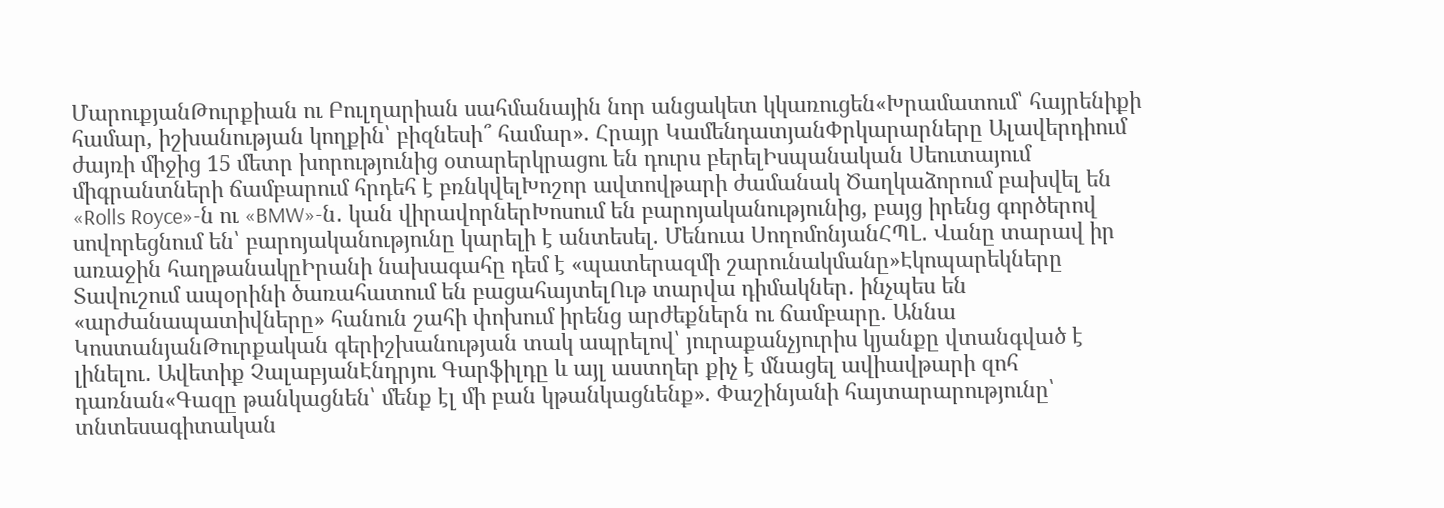ՄարուքյանԹուրքիան ու Բուլղարիան սահմանային նոր անցակետ կկառուցեն«Խրամատում՝ հայրենիքի համար, իշխանության կողքին՝ բիզնեսի՞ համար». Հրայր ԿամենդատյանՓրկարարները Ալավերդիում ժայռի միջից 15 մետր խորությունից օտարերկրացու են դուրս բերելԻսպանական Սեուտայում միգրանտների ճամբարում հրդեհ է բռնկվելԽոշոր ավտովթարի ժամանակ Ծաղկաձորում բախվել են «Rolls Royce»-ն ու «BMW»-ն․ կան վիրավորներԽոսում են բարոյականությունից, բայց իրենց գործերով սովորեցնում են՝ բարոյականությունը կարելի է անտեսել. Մենուա ՍողոմոնյանՀՊԼ․ Վանը տարավ իր առաջին հաղթանակըԻրանի նախագահը դեմ է «պատերազմի շարունակմանը»Էկոպարեկները Տավուշում ապօրինի ծառահատում են բացահայտելՈւթ տարվա դիմակներ․ ինչպես են «արժանապատիվները» հանուն շահի փոխում իրենց արժեքներն ու ճամբարը. Աննա ԿոստանյանԹուրքական գերիշխանության տակ ապրելով՝ յուրաքանչյուրիս կյանքը վտանգված է լինելու․ Ավետիք ՉալաբյանԷնդրյու Գարֆիլդը և այլ աստղեր քիչ է մնացել ավիավթարի զոհ դառնան«Գազը թանկացնեն՝ մենք էլ մի բան կթանկացնենք». Փաշինյանի հայտարարությունը՝ տնտեսագիտական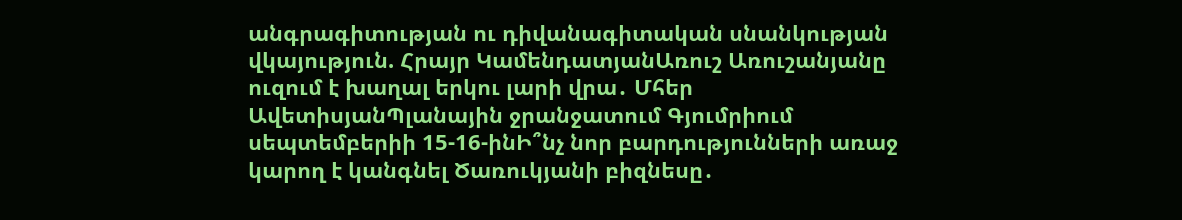անգրագիտության ու դիվանագիտական սնանկության վկայություն. Հրայր ԿամենդատյանԱռուշ Առուշանյանը ուզում է խաղալ երկու լարի վրա․ Մհեր ԱվետիսյանՊլանային ջրանջատում Գյումրիում սեպտեմբերիի 15-16-ինԻ՞նչ նոր բարդությունների առաջ կարող է կանգնել Ծառուկյանի բիզնեսը․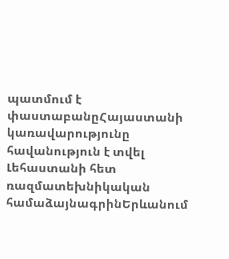պատմում է փաստաբանըՀայաստանի կառավարությունը հավանություն է տվել Լեհաստանի հետ ռազմատեխնիկական համաձայնագրինԵրևանում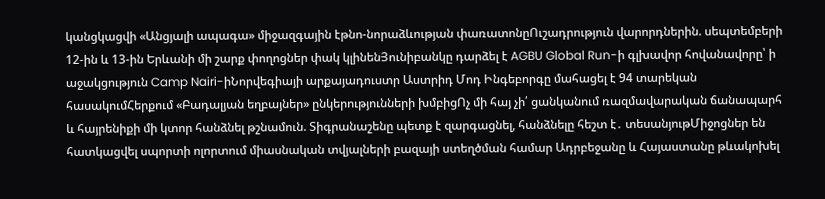կանցկացվի «Անցյալի ապագա» միջազգային էթնո-նորաձևության փառատոնըՈւշադրություն վարորդներին. սեպտեմբերի 12-ին և 13-ին Երևանի մի շարք փողոցներ փակ կլինենՅունիբանկը դարձել է AGBU Global Run-ի գլխավոր հովանավորը՝ ի աջակցություն Camp Nairi-իՆորվեգիայի արքայադուստր Աստրիդ Մոդ Ինգեբորգը մահացել է 94 տարեկան հասակումՀերքում «Բադալյան եղբայներ» ընկերությունների խմբիցՈչ մի հայ չի՛ ցանկանում ռազմավարական ճանապարհ և հայրենիքի մի կտոր հանձնել թշնամուն. Տիգրանաշենը պետք է զարգացնել, հանձնելը հեշտ է․ տեսանյութՄիջոցներ են հատկացվել սպորտի ոլորտում միասնական տվյալների բազայի ստեղծման համար Ադրբեջանը և Հայաստանը թևակոխել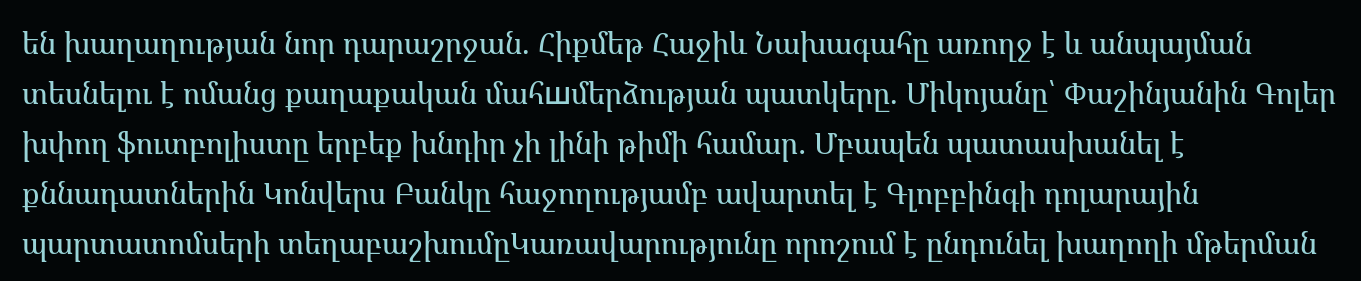են խաղաղության նոր դարաշրջան. Հիքմեթ Հաջիև Նախագահը առողջ է և անպայման տեսնելու է ոմանց քաղաքական մահшմերձության պատկերը. Միկոյանը՝ Փաշինյանին Գոլեր խփող ֆուտբոլիստը երբեք խնդիր չի լինի թիմի համար․ Մբապեն պատասխանել է քննադատներին Կոնվերս Բանկը հաջողությամբ ավարտել է Գլոբբինգի դոլարային պարտատոմսերի տեղաբաշխումըԿառավարությունը որոշում է ընդունել խաղողի մթերման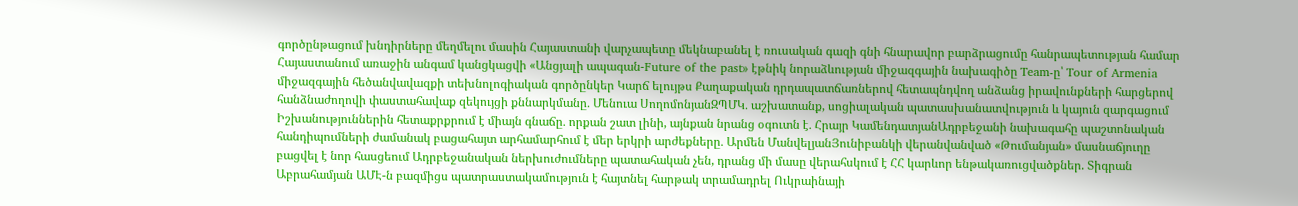գործընթացում խնդիրները մեղմելու մասին Հայաստանի վարչապետը մեկնաբանել է ռուսական գազի գնի հնարավոր բարձրացումը հանրապետության համար Հայաստանում առաջին անգամ կանցկացվի «Անցյալի ապագան-Future of the past» էթնիկ նորաձևության միջազգային նախագիծը Team-ը՝ Tour of Armenia միջազգային հեծանվավազքի տեխնոլոգիական գործընկեր Կարճ ելույթս Քաղաքական դրդապատճառներով հետապնդվող անձանց իրավունքների հարցերով հանձնաժողովի փաստահավաք զեկույցի քննարկմանը․ Մենուա ՍողոմոնյանԶՊՄԿ․ աշխատանք, սոցիալական պատասխանատվություն և կայուն զարգացում Իշխանություններին հետաքրքրում է միայն գնաճը․ որքան շատ լինի, այնքան նրանց օգուտն է․ Հրայր ԿամենդատյանԱդրբեջանի նախագահը պաշտոնական հանդիպումների ժամանակ բացահայտ արհամարհում է մեր երկրի արժեքները․ Արմեն ՄանվելյանՅունիբանկի վերանվանված «Թումանյան» մասնաճյուղը բացվել է նոր հասցեում Ադրբեջանական ներխուժումները պատահական չեն, դրանց մի մասը վերահսկում է ՀՀ կարևոր ենթակառուցվածքներ. Տիգրան Աբրահամյան ԱՄԷ-ն բազմիցս պատրաստակամություն է հայտնել հարթակ տրամադրել Ուկրաինայի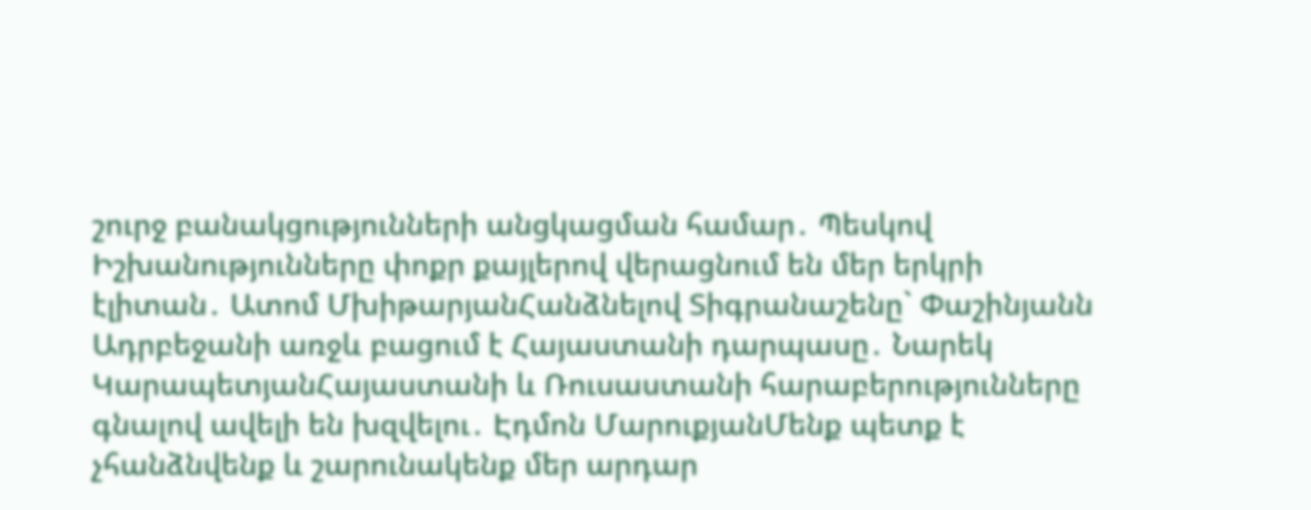շուրջ բանակցությունների անցկացման համար․ Պեսկով Իշխանությունները փոքր քայլերով վերացնում են մեր երկրի էլիտան․ Ատոմ ՄխիթարյանՀանձնելով Տիգրանաշենը` Փաշինյանն Ադրբեջանի առջև բացում է Հայաստանի դարպասը․ Նարեկ ԿարապետյանՀայաստանի և Ռուսաստանի հարաբերությունները գնալով ավելի են խզվելու․ Էդմոն ՄարուքյանՄենք պետք է չհանձնվենք և շարունակենք մեր արդար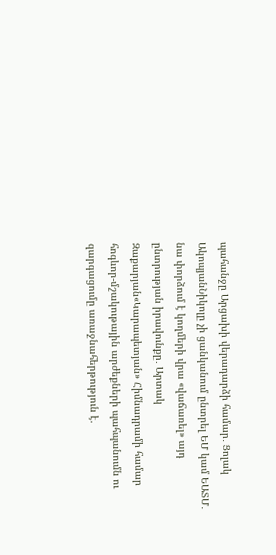պահանջը Արցախի վերադարձի համար․ Ցոլակ ԱկոպյանՆիկոլը չի ցանկանում ընտրել ԵՄ կամ ԵԱՏՄ․ նա փորձում է կողմերի վրա «վաճառել» այդ ընտրության իրավունքը․ Արտակ Զաքարյան«Կարապետյան» Հիմնադրամի համար հոգևոր-մշակութային արժեքների պահպանումն ու զարգացումը առաջնահերթություն է.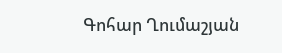Գոհար Ղումաշյան